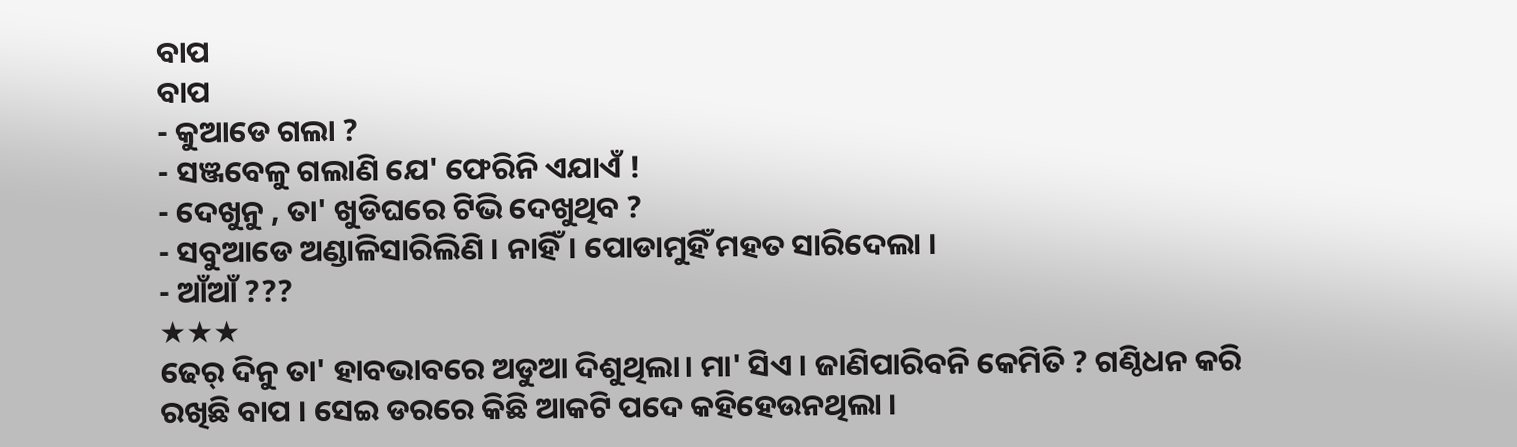ବାପ
ବାପ
- କୁଆଡେ ଗଲା ?
- ସଞ୍ଜବେଳୁ ଗଲାଣି ଯେ' ଫେରିନି ଏଯାଏଁ !
- ଦେଖୁନୁ , ତା' ଖୁଡିଘରେ ଟିଭି ଦେଖୁଥିବ ?
- ସବୁଆଡେ ଅଣ୍ଡାଳିସାରିଲିଣି । ନାହିଁ। ପୋଡାମୁହିଁ ମହତ ସାରିଦେଲା ।
- ଆଁଆଁ ???
★★★
ଢେର୍ ଦିନୁ ତା' ହାବଭାବରେ ଅଡୁଆ ଦିଶୁଥିଲା। ମା' ସିଏ । ଜାଣିପାରିବନି କେମିତି ? ଗଣ୍ଠିଧନ କରି ରଖିଛି ବାପ । ସେଇ ଡରରେ କିଛି ଆକଟି ପଦେ କହିହେଉନଥିଲା ।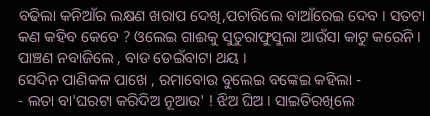ବଢିଲା କନିଆଁର ଲକ୍ଷଣ ଖରାପ ଦେଖି,ପଚାରିଲେ ବାଆଁରେଇ ଦେବ । ସତଟା କଣ କହିବ କେବେ ? ଓଲେଇ ଗାଈକୁ ସୁତୁରାଫୁସୁଲା ଆଉଁସା କାଟୁ କରେନି । ପାଞ୍ଚଣ ନବାଜିଲେ , ବାଡ ଡେଇଁବାଟା ଥୟ ।
ସେଦିନ ପାଣିକଳ ପାଖେ , ରମାବୋଉ ବୁଲେଇ ବଙ୍କେଇ କହିଲା -
- ଲତା ବା'ଘରଟା କରିଦିଅ ନୂଆଉ' ! ଝିଅ ଘିଅ । ସାଇତିରଖିଲେ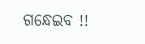ଗନ୍ଧେଇବ !!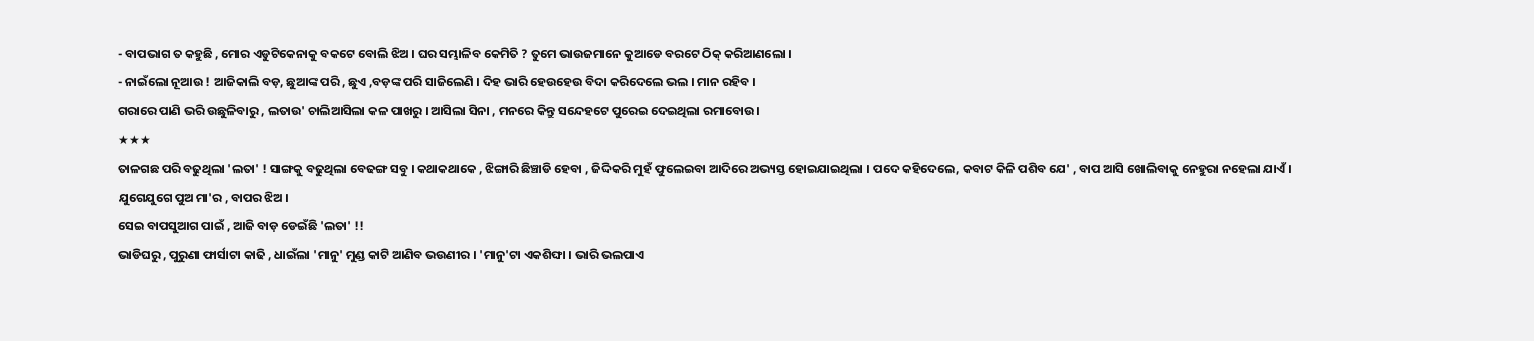- ବାପଭାଗ ତ କହୁଛି , ମୋର ଏଡୁଟିକେନାକୁ ବକଟେ ବୋଲି ଝିଅ । ଘର ସମ୍ଭାଳିବ କେମିତି ? ତୁମେ ଭାଉଜମାନେ କୁଆଡେ ବରଟେ ଠିକ୍ କରିଆଣଲୋ ।
- ନାଇଁଲୋ ନୂଆଉ ! ଆଜିକାଲି ବଡ଼, ଛୁଆଙ୍କ ପରି , ଛୁଏ ,ବଡ଼ଙ୍କ ପରି ସାଜିଲେଣି । ଦିହ ଭାରି ହେଉହେଉ ବିଦା କରିଦେଲେ ଭଲ । ମାନ ରହିବ ।
ଗରାରେ ପାଣି ଭରି ଉଛୁଳିବାରୁ , ଲତାଉ' ଚାଲିଆସିଲା କଳ ପାଖରୁ । ଆସିଲା ସିନା , ମନରେ କିନ୍ତୁ ସନ୍ଦେହଟେ ପୁରେଇ ଦେଇଥିଲା ରମାବୋଉ।
★★★
ତାଳଗଛ ପରି ବଢୁଥିଲା 'ଲତା' ! ସାଙ୍ଗକୁ ବଢୁଥିଲା ବେଢଙ୍ଗ ସବୁ । କଥାକଥାକେ , ଝିଙ୍ଗାରି ଛିଞ୍ଚାଡି ହେବା , ଜିଦ୍ଦିକରି ମୁହଁ ଫୁଲେଇବା ଆଦିରେ ଅଭ୍ୟସ୍ତ ହୋଇଯାଇଥିଲା । ପଦେ କହିଦେଲେ, କବାଟ କିଳି ପଶିବ ଯେ' , ବାପ ଆସି ଖୋଲିବାକୁ ନେହୁରା ନହେଲା ଯାଏଁ ।
ଯୁଗେଯୁଗେ ପୁଅ ମା'ର , ବାପର ଝିଅ ।
ସେଇ ବାପସୁଆଗ ପାଇଁ , ଆଜି ବାଡ଼ ଡେଇଁଛି 'ଲତା' !!
ଭାଡିଘରୁ , ପୁରୁଣା ଫାର୍ସାଟା କାଢି , ଧାଇଁଲା 'ମାନୁ' ମୁଣ୍ଡ କାଟି ଆଣିବ ଭଉଣୀର । 'ମାନୁ'ଟା ଏକଶିଙ୍ଘା । ଭାରି ଭଲପାଏ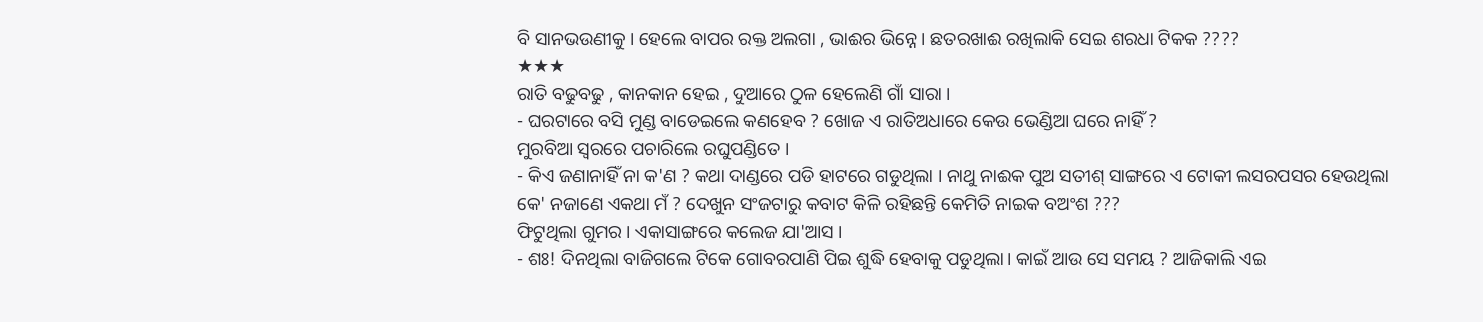ବି ସାନଭଉଣୀକୁ । ହେଲେ ବାପର ରକ୍ତ ଅଲଗା , ଭାଈର ଭିନ୍ନେ । ଛତରଖାଈ ରଖିଲାକି ସେଇ ଶରଧା ଟିକକ ????
★★★
ରାତି ବଢୁବଢୁ , କାନକାନ ହେଇ , ଦୁଆରେ ଠୁଳ ହେଲେଣି ଗାଁ ସାରା ।
- ଘରଟାରେ ବସି ମୁଣ୍ଡ ବାଡେଇଲେ କଣହେବ ? ଖୋଜ ଏ ରାତିଅଧାରେ କେଉ ଭେଣ୍ଡିଆ ଘରେ ନାହିଁ ?
ମୁରବିଆ ସ୍ୱରରେ ପଚାରିଲେ ରଘୁପଣ୍ଡିତେ ।
- କିଏ ଜଣାନାହିଁ ନା କ'ଣ ? କଥା ଦାଣ୍ଡରେ ପଡି ହାଟରେ ଗଡୁଥିଲା । ନାଥୁ ନାଈକ ପୁଅ ସତୀଶ୍ ସାଙ୍ଗରେ ଏ ଟୋକୀ ଲସରପସର ହେଉଥିଲା କେ' ନଜାଣେ ଏକଥା ମଁ ? ଦେଖୁନ ସଂଜଟାରୁ କବାଟ କିଳି ରହିଛନ୍ତି କେମିତି ନାଇକ ବଅଂଶ ???
ଫିଟୁଥିଲା ଗୁମର । ଏକାସାଙ୍ଗରେ କଲେଜ ଯା'ଆସ ।
- ଶଃ! ଦିନଥିଲା ବାଜିଗଲେ ଟିକେ ଗୋବରପାଣି ପିଇ ଶୁଦ୍ଧି ହେବାକୁ ପଡୁଥିଲା। କାଇଁ ଆଉ ସେ ସମୟ ? ଆଜିକାଲି ଏଇ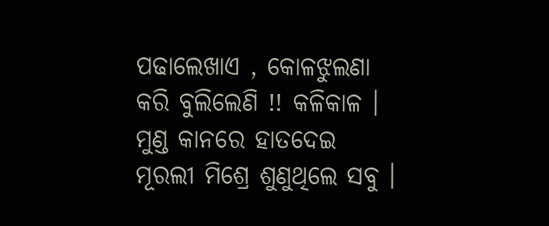ପଢାଲେଖାଏ , କୋଳଝୁଲଣା କରି ବୁଲିଲେଣି !! କଳିକାଳ ।
ମୁଣ୍ଡ କାନରେ ହାତଦେଇ ମୂରଲୀ ମିଶ୍ରେ ଶୁଣୁଥିଲେ ସବୁ ।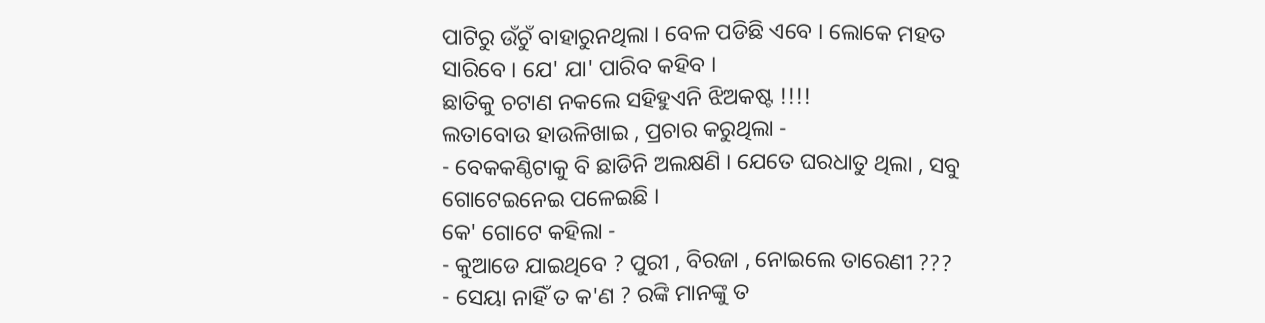ପାଟିରୁ ଉଁଚୁଁ ବାହାରୁନଥିଲା । ବେଳ ପଡିଛି ଏବେ । ଲୋକେ ମହତ ସାରିବେ । ଯେ' ଯା' ପାରିବ କହିବ ।
ଛାତିକୁ ଚଟାଣ ନକଲେ ସହିହୁଏନି ଝିଅକଷ୍ଟ !!!!
ଲତାବୋଉ ହାଉଳିଖାଇ , ପ୍ରଚାର କରୁଥିଲା -
- ବେକକଣ୍ଠିଟାକୁ ବି ଛାଡିନି ଅଲକ୍ଷଣି । ଯେତେ ଘରଧାତୁ ଥିଲା , ସବୁ ଗୋଟେଇନେଇ ପଳେଇଛି ।
କେ' ଗୋଟେ କହିଲା -
- କୁଆଡେ ଯାଇଥିବେ ? ପୁରୀ , ବିରଜା , ନୋଇଲେ ତାରେଣୀ ???
- ସେୟା ନାହିଁ ତ କ'ଣ ? ରଙ୍କି ମାନଙ୍କୁ ତ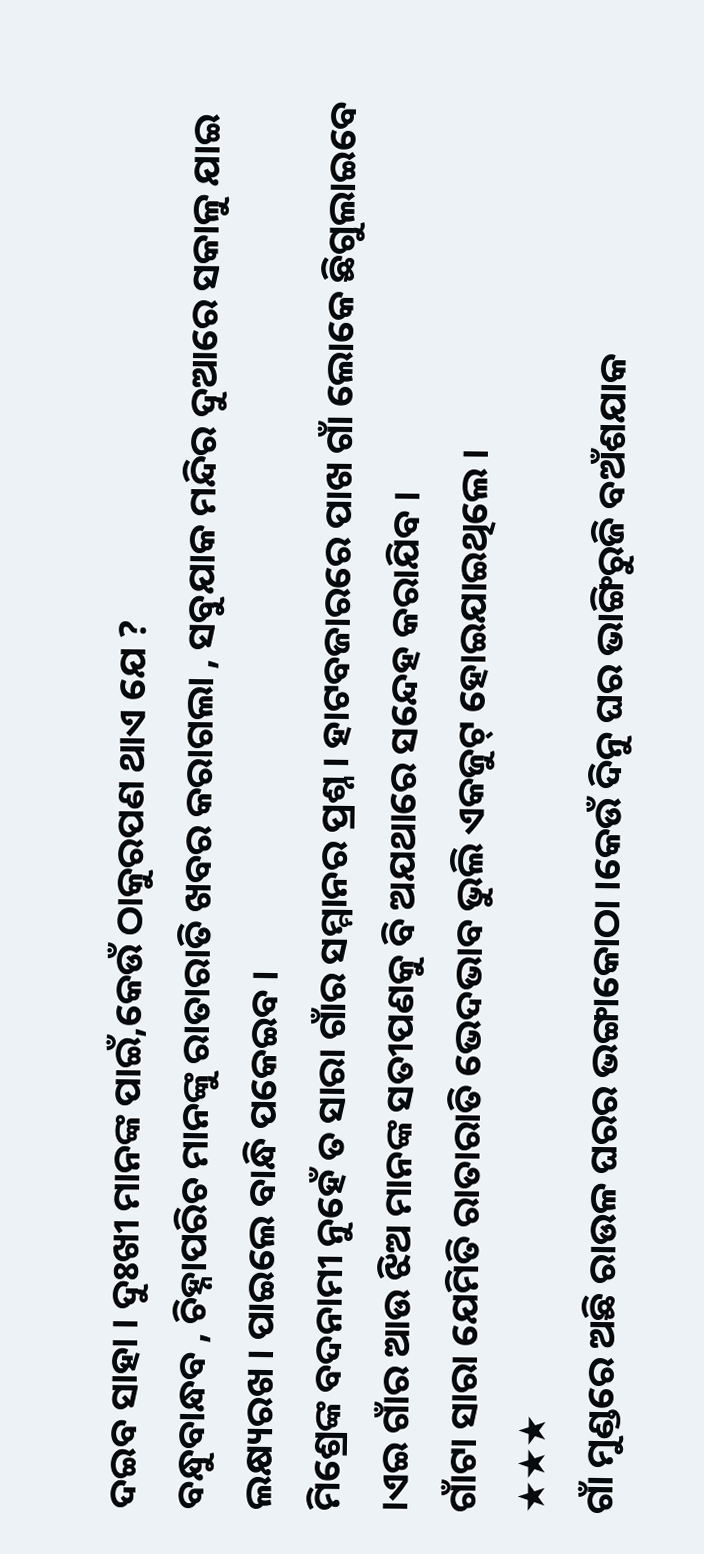ଦଇବ ସାହା । ଦୁଃଖୀ ମାନଙ୍କ ପାଇଁ,କେଉଁ ଠାକୁରପଣ ଥାଏ ଯେ ?
ବନ୍ଧୁବାନ୍ଧବ , ଚିହ୍ନାପରିଚ ମାନଙ୍କୁ ରାତାରାତି ଖବର କରାଗଲା , ସବୁଯାକ ମନ୍ଦିର ଦୁଆରେ ସକାଳୁ ଯାଇ ଲକ୍ଷ୍ୟରଖ । ପାଇଲେ ବାନ୍ଧି ପକେଇବ ।
ମିଶ୍ରେଙ୍କ ବଦନାମୀ ନୁହେଁ ତ ସାରା ଗାଁର ସମ୍ମାନର ପ୍ରଶ୍ନ । ହାଟବଜାରରେ ପାଖ ଗାଁ ଲୋକେ ଛିଗୁଲାଇବେ ।ଏଇ ଗାଁର ଆଉ ଝିଅ ମାନଙ୍କ ସତୀପଣକୁ ବି ଅଯଥାରେ ସନ୍ଦେହ କରାଯିବ ।
ଗାଁଟା ସାରା ଯେମିତି ରାତାରାତି ଭେଦଭାବ ଭୁଲି ଏକଜୁଟ୍ ହୋଇଯାଇଥିଲେ ।
★★★
ଗାଁ ମୁଣ୍ଡରେ ଅଛି ରାଉଳ ଘରର ଭଙ୍ଗାକୋଠା ।କେଉଁ ଦିନୁ ଘର ଭାଙ୍ଗିରୁଜି ବଅଁଶଯାକ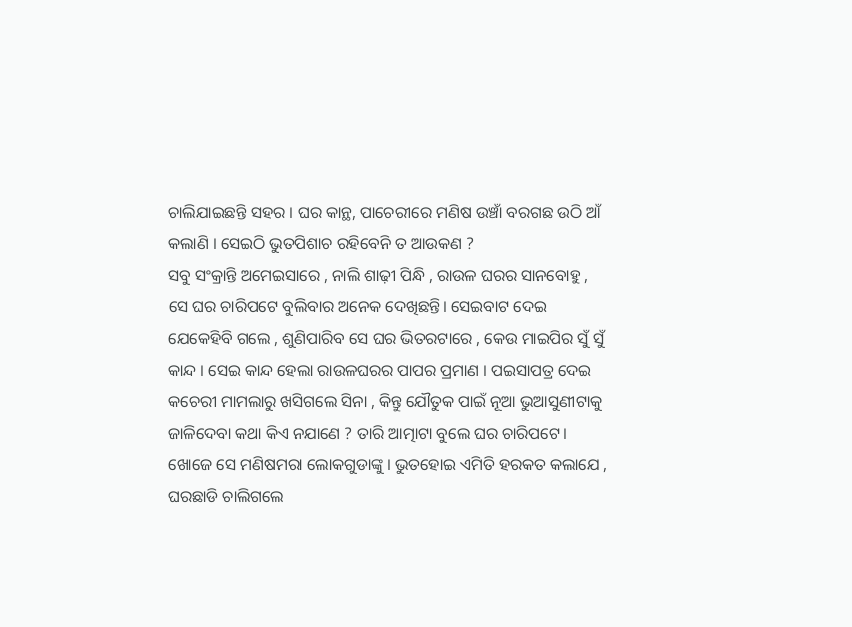ଚାଲିଯାଇଛନ୍ତି ସହର । ଘର କାନ୍ଥ, ପାଚେରୀରେ ମଣିଷ ଉଞ୍ଚାଁ ବରଗଛ ଉଠି ଆଁ କଲାଣି । ସେଇଠି ଭୁତପିଶାଚ ରହିବେନି ତ ଆଉକଣ ?
ସବୁ ସଂକ୍ରାନ୍ତି ଅମେଇସାରେ , ନାଲି ଶାଢ଼ୀ ପିନ୍ଧି , ରାଉଳ ଘରର ସାନବୋହୁ , ସେ ଘର ଚାରିପଟେ ବୁଲିବାର ଅନେକ ଦେଖିଛନ୍ତି। ସେଇବାଟ ଦେଇ ଯେକେହିବି ଗଲେ , ଶୁଣିପାରିବ ସେ ଘର ଭିତରଟାରେ , କେଉ ମାଇପିର ସୁଁ ସୁଁ କାନ୍ଦ । ସେଇ କାନ୍ଦ ହେଲା ରାଉଳଘରର ପାପର ପ୍ରମାଣ । ପଇସାପତ୍ର ଦେଇ କଚେରୀ ମାମଲାରୁ ଖସିଗଲେ ସିନା , କିନ୍ତୁ ଯୌତୁକ ପାଇଁ ନୂଆ ଭୁଆସୁଣୀଟାକୁ ଜାଳିଦେବା କଥା କିଏ ନଯାଣେ ? ତାରି ଆତ୍ମାଟା ବୁଲେ ଘର ଚାରିପଟେ। ଖୋଜେ ସେ ମଣିଷମରା ଲୋକଗୁଡାଙ୍କୁ । ଭୁତହୋଇ ଏମିତି ହରକତ କଲାଯେ , ଘରଛାଡି ଚାଲିଗଲେ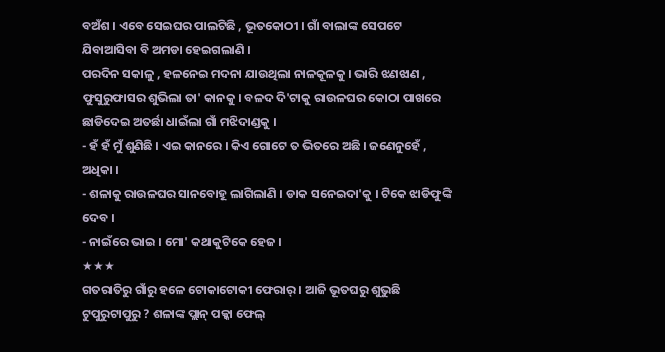ବଅଁଶ । ଏବେ ସେଇଘର ପାଲଟିଛି , ଭୂତକୋଠୀ । ଗାଁ ବାଲାଙ୍କ ସେପଟେ ଯିବାଆସିବା ବି ଅମଡା ହେଇଗଲାଣି ।
ପରଦିନ ସକାଳୁ , ହଳନେଇ ମଦନା ଯାଉଥିଲା ନାଳକୂଳକୁ । ଭାରି ଝଣଝାଣ , ଫୁସୁରୁଫାସର ଶୁଭିଲା ତା' କାନକୁ । ବଳଦ ଦି'ଟାକୁ ରାଉଳଘର କୋଠା ପାଖରେ ଛାଡିଦେଇ ଅତର୍ଛା ଧାଇଁଲା ଗାଁ ମଝିଦାଣ୍ଡକୁ ।
- ହଁ ହଁ ମୁଁ ଶୁଣିଛି । ଏଇ କାନରେ । କିଏ ଗୋଟେ ତ ଭିତରେ ଅଛି । ଜଣେନୁହେଁ , ଅଧିକା ।
- ଶଳାକୁ ରାଉଳଘର ସାନବୋହୂ ଲାଗିଲାଣି । ଡାକ ସନେଇଦା'କୁ । ଟିକେ ଝାଡିଫୁଙ୍କି ଦେବ ।
- ନାଇଁରେ ଭାଇ । ମୋ' କଥାକୁଟିକେ ହେଜ ।
★★★
ଗତରାତିରୁ ଗାଁରୁ ହଳେ ଟୋକାଟୋକୀ ଫେରାର୍ । ଆଜି ଭୂତଘରୁ ଶୁଭୁଛି ଟୁପୁରୁଟାପୁରୁ ? ଶଳାଙ୍କ ପ୍ଲାନ୍ ପକ୍କା ଫେଲ୍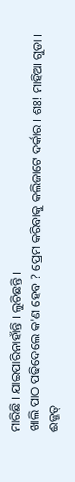ମାରିଛି । ଯାଇପାରିନାହାଁନ୍ତି । ଲୁଚିଛନ୍ତି ।
ଖାଲି ପାଠ ପଢିଦେଲେ କ'ଣ ହେବ ? ପ୍ରେମ କରିବାକୁ କଲିଜାଟେ ଦର୍କାର । ଶଃ! ମାହିଆ ଗୁଡା ।
ଈଜ୍ଜତ୍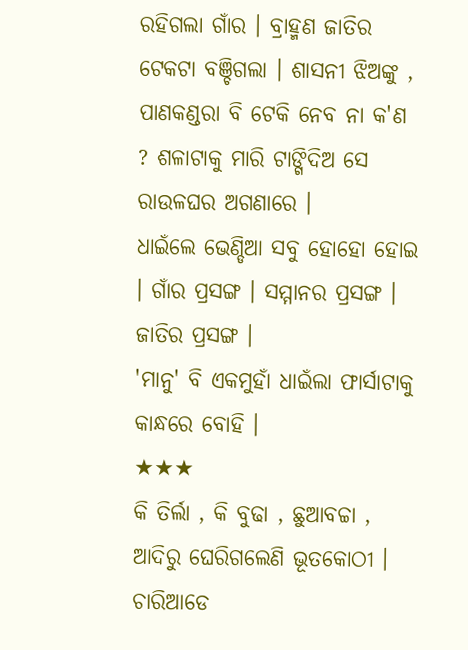ରହିଗଲା ଗାଁର । ବ୍ରାହ୍ମଣ ଜାତିର ଟେକଟା ବଞ୍ଚିଗଲା । ଶାସନୀ ଝିଅଙ୍କୁ , ପାଣକଣ୍ଡରା ବି ଟେକି ନେବ ନା କ'ଣ ? ଶଳାଟାକୁ ମାରି ଟାଙ୍ଗିଦିଅ ସେ ରାଉଳଘର ଅଗଣାରେ ।
ଧାଇଁଲେ ଭେଣ୍ଡିଆ ସବୁ ହୋହୋ ହୋଇ । ଗାଁର ପ୍ରସଙ୍ଗ । ସମ୍ମାନର ପ୍ରସଙ୍ଗ । ଜାତିର ପ୍ରସଙ୍ଗ ।
'ମାନୁ' ବି ଏକମୁହାଁ ଧାଇଁଲା ଫାର୍ସାଟାକୁ କାନ୍ଧରେ ବୋହି ।
★★★
କି ତିର୍ଲା , କି ବୁଢା , ଛୁଆବଚ୍ଚା , ଆଦିରୁ ଘେରିଗଲେଣି ଭୂତକୋଠୀ । ଚାରିଆଡେ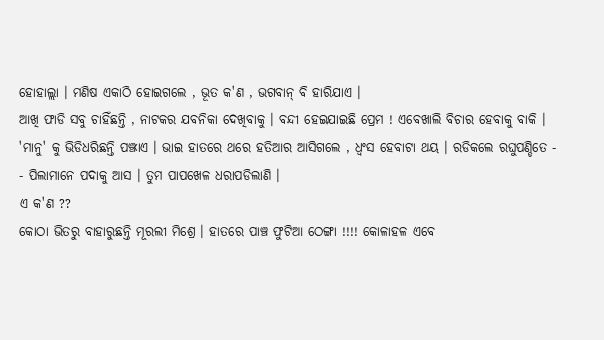ହୋହାଲ୍ଲା । ମଣିଷ ଏକାଠି ହୋଇଗଲେ , ଭୂତ କ'ଣ , ଭଗବାନ୍ ବି ହାରିଯାଏ ।
ଆଖି ଫାଡି ସବୁ ଚାହିଁଛନ୍ତି , ନାଟକର ଯବନିକା ଦେଖିବାକୁ । ବନ୍ଦୀ ହେଇଯାଇଛି ପ୍ରେମ ! ଏବେଖାଲି ବିଚାର ହେବାକୁ ବାକି ।
'ମାନୁ' କୁ ଭିଡିଧରିଛନ୍ତି ପଞ୍ଝାଏ । ଭାଇ ହାତରେ ଥରେ ହତିଆର ଆସିଗଲେ , ଧ୍ୱଂସ ହେବାଟା ଥୟ । ରଡିକଲେ ରଘୁପଣ୍ଡିତେ -
- ପିଲାମାନେ ପଦାକୁ ଆସ । ତୁମ ପାପଖେଳ ଧରାପଡିଲାଣି ।
ଏ କ'ଣ ??
କୋଠା ଭିତରୁ ବାହାରୁଛନ୍ତି ମୂରଲୀ ମିଶ୍ରେ । ହାତରେ ପାଞ୍ଚ ଫୁଟିଆ ଠେଙ୍ଗା !!!! କୋଳାହଳ ଏବେ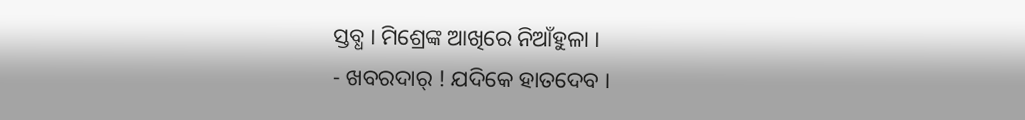ସ୍ତବ୍ଧ । ମିଶ୍ରେଙ୍କ ଆଖିରେ ନିଆଁହୁଳା ।
- ଖବରଦାର୍ ! ଯଦିକେ ହାତଦେବ ।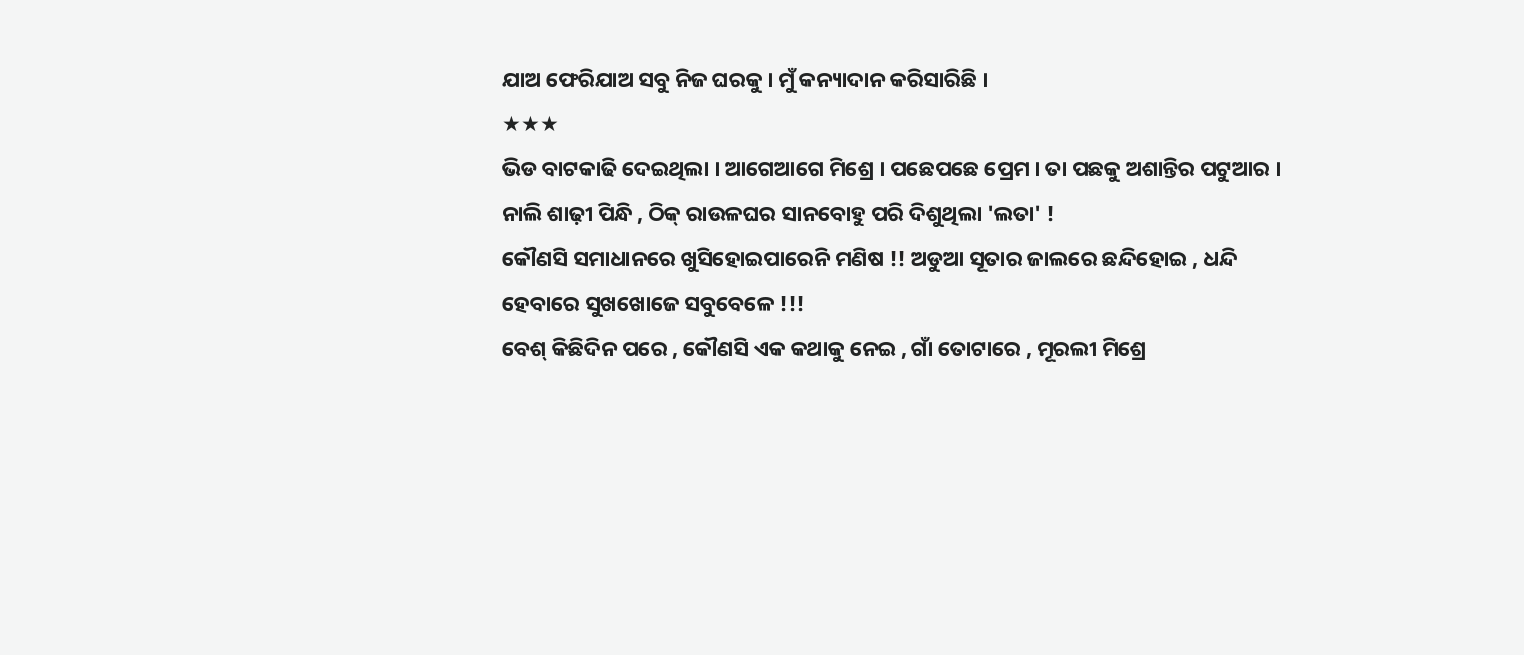ଯାଅ ଫେରିଯାଅ ସବୁ ନିଜ ଘରକୁ । ମୁଁ କନ୍ୟାଦାନ କରିସାରିଛି ।
★★★
ଭିଡ ବାଟକାଢି ଦେଇଥିଲା । ଆଗେଆଗେ ମିଶ୍ରେ । ପଛେପଛେ ପ୍ରେମ । ତା ପଛକୁ ଅଶାନ୍ତିର ପଟୁଆର ।
ନାଲି ଶାଢ଼ୀ ପିନ୍ଧି , ଠିକ୍ ରାଉଳଘର ସାନବୋହୁ ପରି ଦିଶୁଥିଲା 'ଲତା' !
କୌଣସି ସମାଧାନରେ ଖୁସିହୋଇପାରେନି ମଣିଷ !! ଅଡୁଆ ସୂତାର ଜାଲରେ ଛନ୍ଦିହୋଇ , ଧନ୍ଦି ହେବାରେ ସୁଖଖୋଜେ ସବୁବେଳେ !!!
ବେଶ୍ କିଛିଦିନ ପରେ , କୌଣସି ଏକ କଥାକୁ ନେଇ , ଗାଁ ତୋଟାରେ , ମୂରଲୀ ମିଶ୍ରେ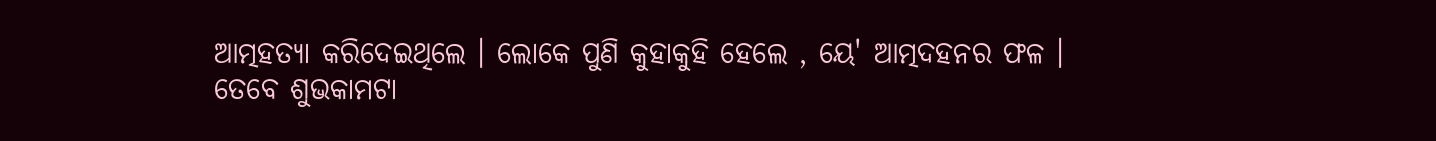ଆତ୍ମହତ୍ୟା କରିଦେଇଥିଲେ । ଲୋକେ ପୁଣି କୁହାକୁହି ହେଲେ , ୟେ' ଆତ୍ମଦହନର ଫଳ ।
ତେବେ ଶୁଭକାମଟା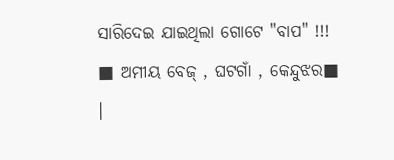ସାରିଦେଇ ଯାଇଥିଲା ଗୋଟେ "ବାପ" !!!
■ ଅମୀୟ ବେଜ୍ , ଘଟଗାଁ , କେନ୍ଦୁଝର■
।